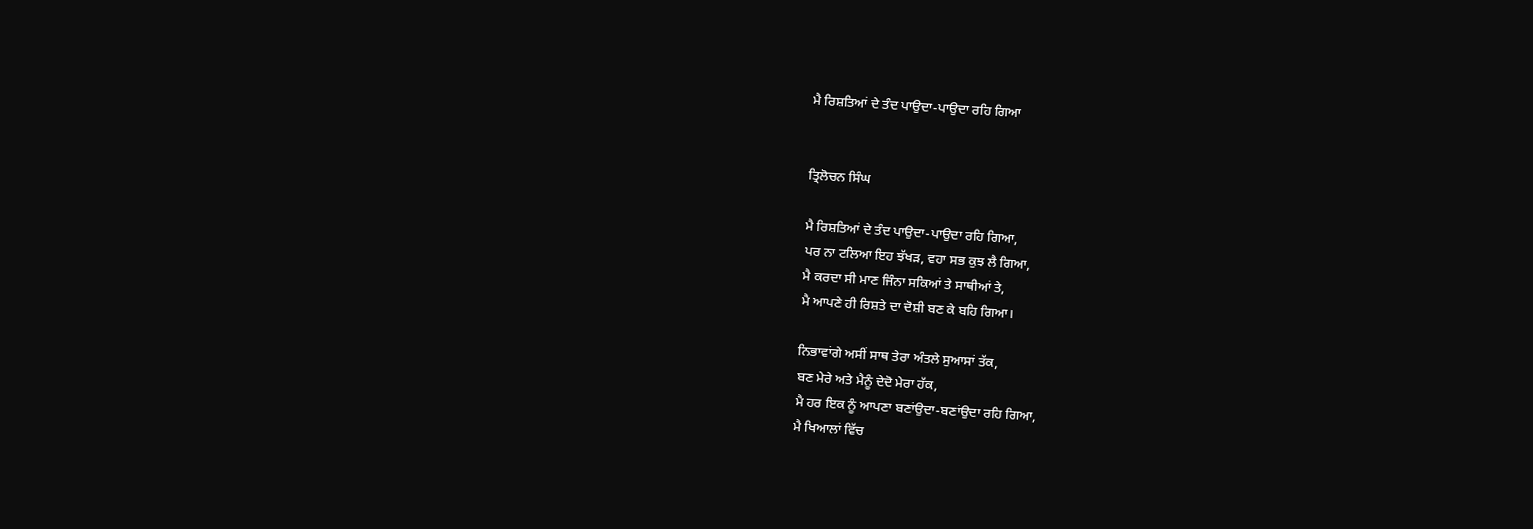ਮੈ ਰਿਸ਼ਤਿਆਂ ਦੇ ਤੰਦ ਪਾਉਦਾ-ਪਾਉਦਾ ਰਹਿ ਗਿਆ


ਤ੍ਰਿਲੋਚਨ ਸਿੰਘ

ਮੈ ਰਿਸ਼ਤਿਆਂ ਦੇ ਤੰਦ ਪਾਉਦਾ-ਪਾਉਦਾ ਰਹਿ ਗਿਆ,
ਪਰ ਨਾ ਟਲਿਆ ਇਹ ਝੱਖੜ, ਵਹਾ ਸਭ ਕੁਝ ਲੈ ਗਿਆ,
ਮੈ ਕਰਦਾ ਸੀ ਮਾਣ ਜਿੰਨਾ ਸਕਿਆਂ ਤੇ ਸਾਥੀਆਂ ਤੇ,
ਮੈ ਆਪਣੇ ਹੀ ਰਿਸ਼ਤੇ ਦਾ ਦੋਸ਼ੀ ਬਣ ਕੇ ਬਹਿ ਗਿਆ।

ਨਿਭਾਵਾਂਗੇ ਅਸੀਂ ਸਾਥ ਤੇਰਾ ਅੰਤਲੇ ਸੁਆਸਾਂ ਤੱਕ,
ਬਣ ਮੇਰੇ ਅਤੇ ਮੈਨੂੰ ਦੇਦੋ ਮੇਰਾ ਹੱਕ,
ਮੈ ਹਰ ਇਕ ਨੂੰ ਆਪਣਾ ਬਣਾਂਉਦਾ-ਬਣਾਂਉਦਾ ਰਹਿ ਗਿਆ,
ਮੈ ਖਿਆਲਾਂ ਵਿੱਚ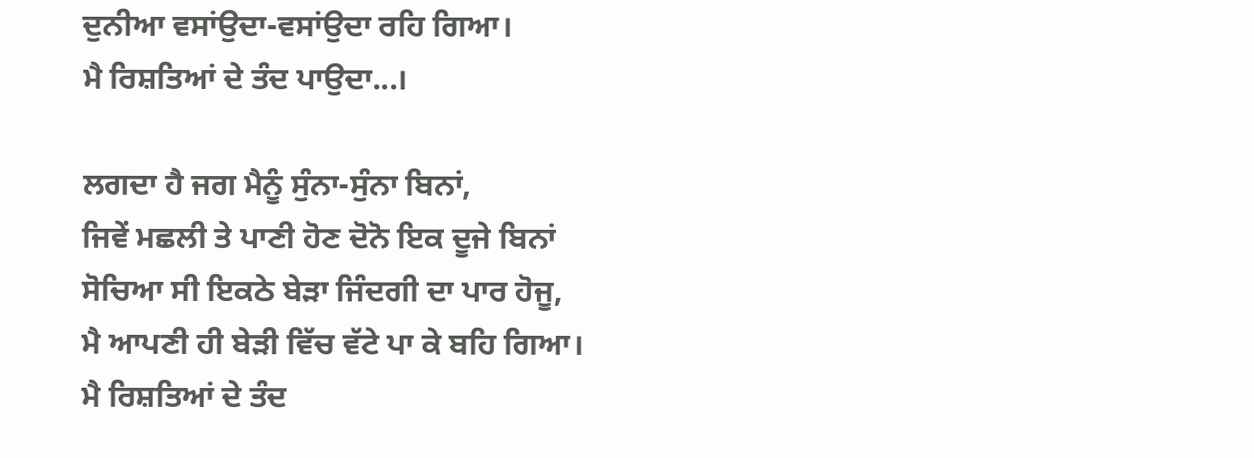ਦੁਨੀਆ ਵਸਾਂਉਦਾ-ਵਸਾਂਉਦਾ ਰਹਿ ਗਿਆ।
ਮੈ ਰਿਸ਼ਤਿਆਂ ਦੇ ਤੰਦ ਪਾਉਦਾ...।

ਲਗਦਾ ਹੈ ਜਗ ਮੈਨੂੰ ਸੁੰਨਾ-ਸੁੰਨਾ ਬਿਨਾਂ,
ਜਿਵੇਂ ਮਛਲੀ ਤੇ ਪਾਣੀ ਹੋਣ ਦੋਨੋ ਇਕ ਦੂਜੇ ਬਿਨਾਂ
ਸੋਚਿਆ ਸੀ ਇਕਠੇ ਬੇੜਾ ਜਿੰਦਗੀ ਦਾ ਪਾਰ ਹੋਜੂ,
ਮੈ ਆਪਣੀ ਹੀ ਬੇੜੀ ਵਿੱਚ ਵੱਟੇ ਪਾ ਕੇ ਬਹਿ ਗਿਆ।
ਮੈ ਰਿਸ਼ਤਿਆਂ ਦੇ ਤੰਦ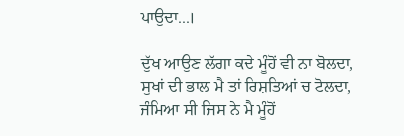ਪਾਉਦਾ...।

ਦੁੱਖ ਆਉਣ ਲੱਗਾ ਕਦੇ ਮੂੰਹੋਂ ਵੀ ਨਾ ਬੋਲਦਾ,
ਸੁਖਾਂ ਦੀ ਭਾਲ ਮੈ ਤਾਂ ਰਿਸ਼ਤਿਆਂ ਚ ਟੋਲਦਾ,
ਜੰਮਿਆ ਸੀ ਜਿਸ ਨੇ ਮੈ ਮੂੰਹੋਂ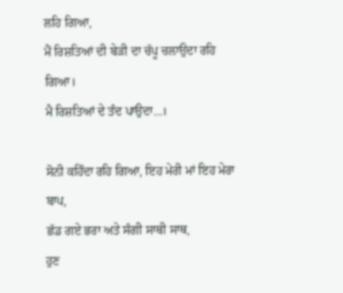ਲਹਿ ਗਿਆ,
ਮੈਂ ਰਿਸ਼ਤਿਆਂ ਦੀ ਬੇੜੀ ਦਾ ਚੱਪੂ ਚਲਾਉਦਾ ਰਹਿ ਗਿਆ।
ਮੈ ਰਿਸ਼ਤਿਆਂ ਦੇ ਤੰਦ ਪਾਉਦਾ...।

ਸੋਨੀ ਕਹਿੰਦਾ ਰਹਿ ਗਿਆ, ਇਹ ਮੇਰੀ ਮਾਂ ਇਹ ਮੇਰਾ ਬਾਪ,
ਛੱਡ ਗਏ ਭਰਾ ਅਤੇ ਸੰਗੀ ਸਾਥੀ ਸਾਥ,
ਹੁਣ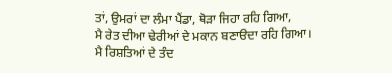ਤਾਂ, ਉਮਰਾਂ ਦਾ ਲੰਮਾ ਪੈਂਡਾ, ਥੋੜਾ ਜਿਹਾ ਰਹਿ ਗਿਆ,
ਮੈ ਰੇਤ ਦੀਆ ਢੇਰੀਆਂ ਦੇ ਮਕਾਨ ਬਣਾੳਦਾ ਰਹਿ ਗਿਆ।
ਮੈ ਰਿਸ਼ਤਿਆਂ ਦੇ ਤੰਦ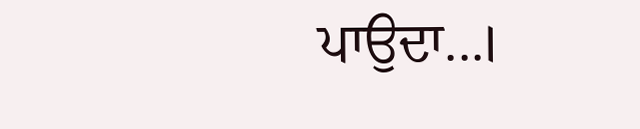ਪਾਉਦਾ...।